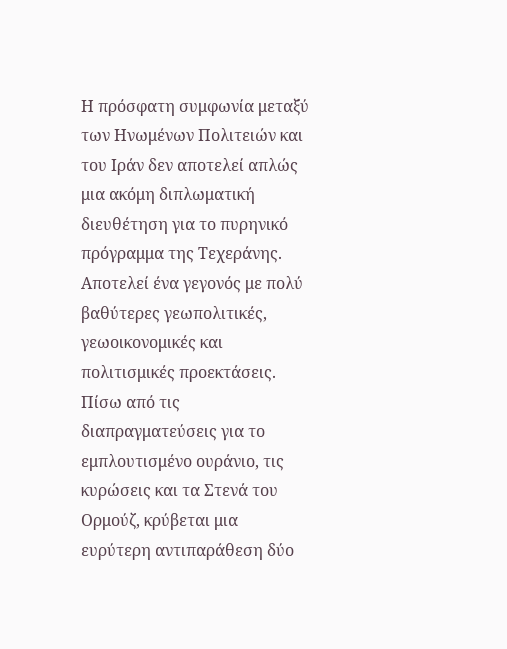Η πρόσφατη συμφωνία μεταξύ των Ηνωμένων Πολιτειών και του Ιράν δεν αποτελεί απλώς μια ακόμη διπλωματική διευθέτηση για το πυρηνικό πρόγραμμα της Τεχεράνης. Αποτελεί ένα γεγονός με πολύ βαθύτερες γεωπολιτικές, γεωοικονομικές και πολιτισμικές προεκτάσεις.
Πίσω από τις διαπραγματεύσεις για το εμπλουτισμένο ουράνιο, τις κυρώσεις και τα Στενά του Ορμούζ, κρύβεται μια ευρύτερη αντιπαράθεση δύο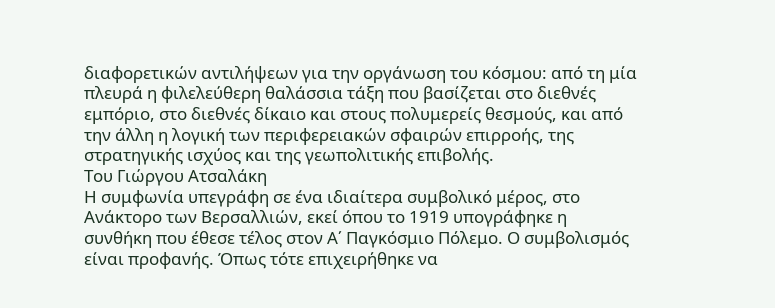διαφορετικών αντιλήψεων για την οργάνωση του κόσμου: από τη μία πλευρά η φιλελεύθερη θαλάσσια τάξη που βασίζεται στο διεθνές εμπόριο, στο διεθνές δίκαιο και στους πολυμερείς θεσμούς, και από την άλλη η λογική των περιφερειακών σφαιρών επιρροής, της στρατηγικής ισχύος και της γεωπολιτικής επιβολής.
Του Γιώργου Ατσαλάκη
Η συμφωνία υπεγράφη σε ένα ιδιαίτερα συμβολικό μέρος, στο Ανάκτορο των Βερσαλλιών, εκεί όπου το 1919 υπογράφηκε η συνθήκη που έθεσε τέλος στον Α΄ Παγκόσμιο Πόλεμο. Ο συμβολισμός είναι προφανής. Όπως τότε επιχειρήθηκε να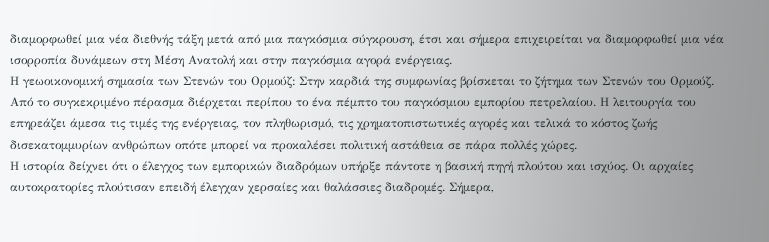διαμορφωθεί μια νέα διεθνής τάξη μετά από μια παγκόσμια σύγκρουση, έτσι και σήμερα επιχειρείται να διαμορφωθεί μια νέα ισορροπία δυνάμεων στη Μέση Ανατολή και στην παγκόσμια αγορά ενέργειας.
Η γεωοικονομική σημασία των Στενών του Ορμούζ: Στην καρδιά της συμφωνίας βρίσκεται το ζήτημα των Στενών του Ορμούζ. Από το συγκεκριμένο πέρασμα διέρχεται περίπου το ένα πέμπτο του παγκόσμιου εμπορίου πετρελαίου. Η λειτουργία του επηρεάζει άμεσα τις τιμές της ενέργειας, τον πληθωρισμό, τις χρηματοπιστωτικές αγορές και τελικά το κόστος ζωής δισεκατομμυρίων ανθρώπων οπότε μπορεί να προκαλέσει πολιτική αστάθεια σε πάρα πολλές χώρες.
Η ιστορία δείχνει ότι ο έλεγχος των εμπορικών διαδρόμων υπήρξε πάντοτε η βασική πηγή πλούτου και ισχύος. Οι αρχαίες αυτοκρατορίες πλούτισαν επειδή έλεγχαν χερσαίες και θαλάσσιες διαδρομές. Σήμερα,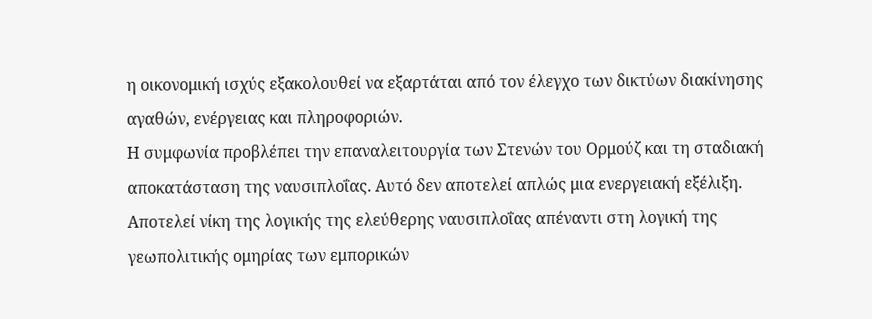η οικονομική ισχύς εξακολουθεί να εξαρτάται από τον έλεγχο των δικτύων διακίνησης αγαθών, ενέργειας και πληροφοριών.
Η συμφωνία προβλέπει την επαναλειτουργία των Στενών του Ορμούζ και τη σταδιακή αποκατάσταση της ναυσιπλοΐας. Αυτό δεν αποτελεί απλώς μια ενεργειακή εξέλιξη. Αποτελεί νίκη της λογικής της ελεύθερης ναυσιπλοΐας απέναντι στη λογική της γεωπολιτικής ομηρίας των εμπορικών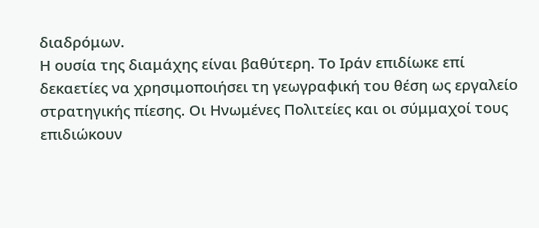διαδρόμων.
Η ουσία της διαμάχης είναι βαθύτερη. Το Ιράν επιδίωκε επί δεκαετίες να χρησιμοποιήσει τη γεωγραφική του θέση ως εργαλείο στρατηγικής πίεσης. Οι Ηνωμένες Πολιτείες και οι σύμμαχοί τους επιδιώκουν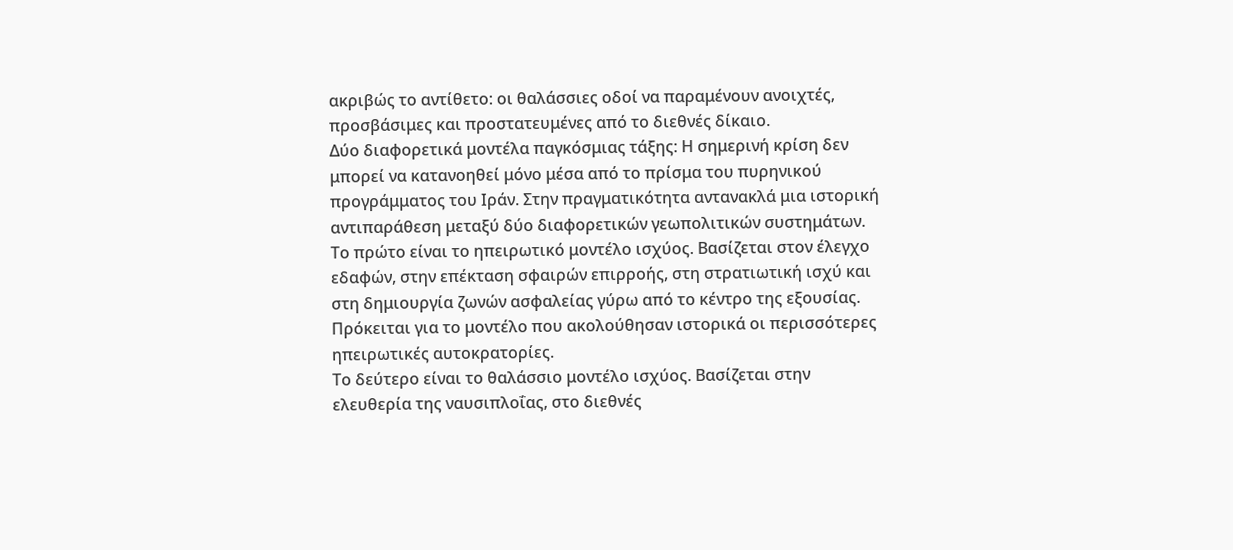ακριβώς το αντίθετο: οι θαλάσσιες οδοί να παραμένουν ανοιχτές, προσβάσιμες και προστατευμένες από το διεθνές δίκαιο.
Δύο διαφορετικά μοντέλα παγκόσμιας τάξης: Η σημερινή κρίση δεν μπορεί να κατανοηθεί μόνο μέσα από το πρίσμα του πυρηνικού προγράμματος του Ιράν. Στην πραγματικότητα αντανακλά μια ιστορική αντιπαράθεση μεταξύ δύο διαφορετικών γεωπολιτικών συστημάτων.
Το πρώτο είναι το ηπειρωτικό μοντέλο ισχύος. Βασίζεται στον έλεγχο εδαφών, στην επέκταση σφαιρών επιρροής, στη στρατιωτική ισχύ και στη δημιουργία ζωνών ασφαλείας γύρω από το κέντρο της εξουσίας. Πρόκειται για το μοντέλο που ακολούθησαν ιστορικά οι περισσότερες ηπειρωτικές αυτοκρατορίες.
Το δεύτερο είναι το θαλάσσιο μοντέλο ισχύος. Βασίζεται στην ελευθερία της ναυσιπλοΐας, στο διεθνές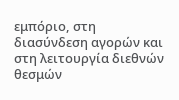εμπόριο, στη διασύνδεση αγορών και στη λειτουργία διεθνών θεσμών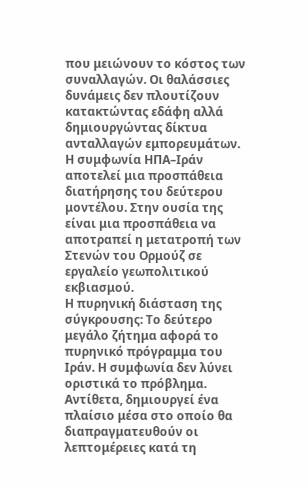που μειώνουν το κόστος των συναλλαγών. Οι θαλάσσιες δυνάμεις δεν πλουτίζουν κατακτώντας εδάφη αλλά δημιουργώντας δίκτυα ανταλλαγών εμπορευμάτων.
Η συμφωνία ΗΠΑ–Ιράν αποτελεί μια προσπάθεια διατήρησης του δεύτερου μοντέλου. Στην ουσία της είναι μια προσπάθεια να αποτραπεί η μετατροπή των Στενών του Ορμούζ σε εργαλείο γεωπολιτικού εκβιασμού.
Η πυρηνική διάσταση της σύγκρουσης: Το δεύτερο μεγάλο ζήτημα αφορά το πυρηνικό πρόγραμμα του Ιράν. Η συμφωνία δεν λύνει οριστικά το πρόβλημα. Αντίθετα, δημιουργεί ένα πλαίσιο μέσα στο οποίο θα διαπραγματευθούν οι λεπτομέρειες κατά τη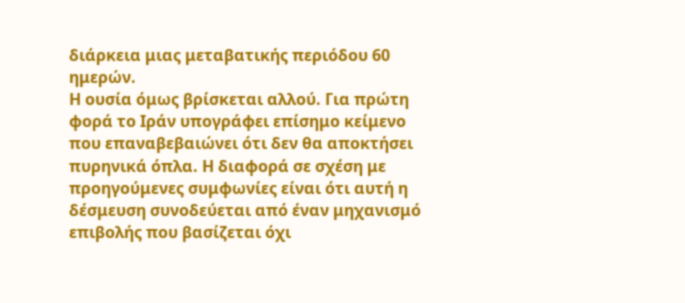διάρκεια μιας μεταβατικής περιόδου 60 ημερών.
Η ουσία όμως βρίσκεται αλλού. Για πρώτη φορά το Ιράν υπογράφει επίσημο κείμενο που επαναβεβαιώνει ότι δεν θα αποκτήσει πυρηνικά όπλα. Η διαφορά σε σχέση με προηγούμενες συμφωνίες είναι ότι αυτή η δέσμευση συνοδεύεται από έναν μηχανισμό επιβολής που βασίζεται όχι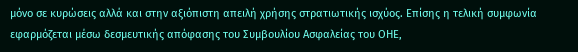μόνο σε κυρώσεις αλλά και στην αξιόπιστη απειλή χρήσης στρατιωτικής ισχύος. Επίσης η τελική συμφωνία εφαρμόζεται μέσω δεσμευτικής απόφασης του Συμβουλίου Ασφαλείας του ΟΗΕ,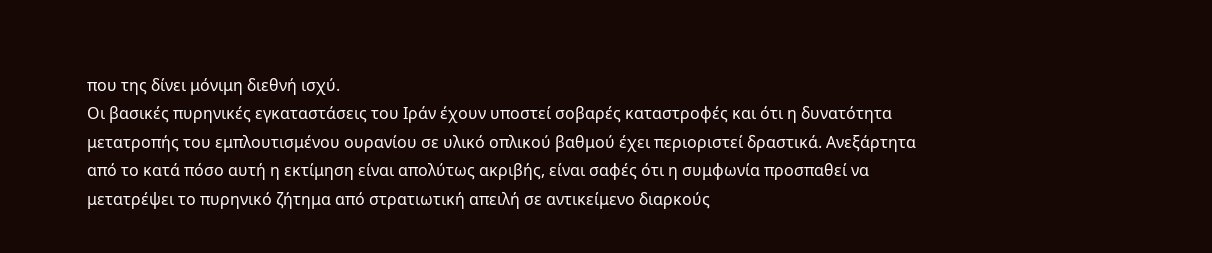που της δίνει μόνιμη διεθνή ισχύ.
Οι βασικές πυρηνικές εγκαταστάσεις του Ιράν έχουν υποστεί σοβαρές καταστροφές και ότι η δυνατότητα μετατροπής του εμπλουτισμένου ουρανίου σε υλικό οπλικού βαθμού έχει περιοριστεί δραστικά. Ανεξάρτητα από το κατά πόσο αυτή η εκτίμηση είναι απολύτως ακριβής, είναι σαφές ότι η συμφωνία προσπαθεί να μετατρέψει το πυρηνικό ζήτημα από στρατιωτική απειλή σε αντικείμενο διαρκούς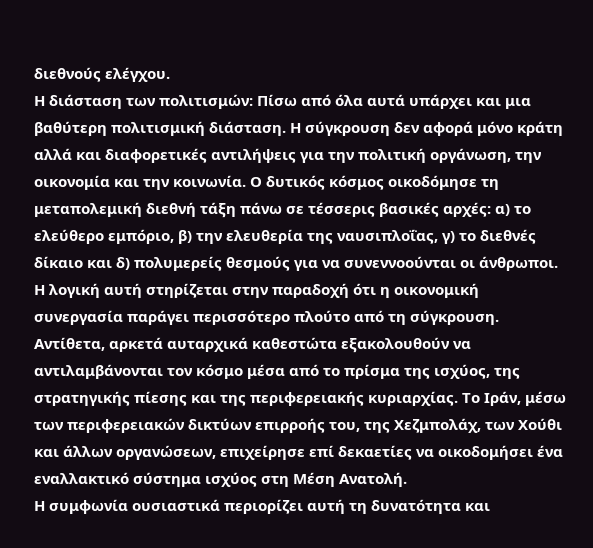διεθνούς ελέγχου.
Η διάσταση των πολιτισμών: Πίσω από όλα αυτά υπάρχει και μια βαθύτερη πολιτισμική διάσταση. Η σύγκρουση δεν αφορά μόνο κράτη αλλά και διαφορετικές αντιλήψεις για την πολιτική οργάνωση, την οικονομία και την κοινωνία. Ο δυτικός κόσμος οικοδόμησε τη μεταπολεμική διεθνή τάξη πάνω σε τέσσερις βασικές αρχές: α) το ελεύθερο εμπόριο, β) την ελευθερία της ναυσιπλοΐας, γ) το διεθνές δίκαιο και δ) πολυμερείς θεσμούς για να συνεννοούνται οι άνθρωποι.
Η λογική αυτή στηρίζεται στην παραδοχή ότι η οικονομική συνεργασία παράγει περισσότερο πλούτο από τη σύγκρουση. Αντίθετα, αρκετά αυταρχικά καθεστώτα εξακολουθούν να αντιλαμβάνονται τον κόσμο μέσα από το πρίσμα της ισχύος, της στρατηγικής πίεσης και της περιφερειακής κυριαρχίας. Το Ιράν, μέσω των περιφερειακών δικτύων επιρροής του, της Χεζμπολάχ, των Χούθι και άλλων οργανώσεων, επιχείρησε επί δεκαετίες να οικοδομήσει ένα εναλλακτικό σύστημα ισχύος στη Μέση Ανατολή.
Η συμφωνία ουσιαστικά περιορίζει αυτή τη δυνατότητα και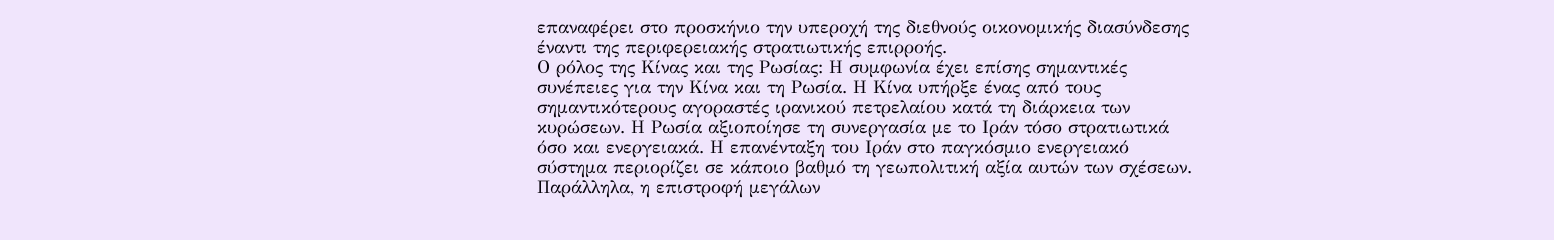επαναφέρει στο προσκήνιο την υπεροχή της διεθνούς οικονομικής διασύνδεσης έναντι της περιφερειακής στρατιωτικής επιρροής.
Ο ρόλος της Κίνας και της Ρωσίας: Η συμφωνία έχει επίσης σημαντικές συνέπειες για την Κίνα και τη Ρωσία. Η Κίνα υπήρξε ένας από τους σημαντικότερους αγοραστές ιρανικού πετρελαίου κατά τη διάρκεια των κυρώσεων. Η Ρωσία αξιοποίησε τη συνεργασία με το Ιράν τόσο στρατιωτικά όσο και ενεργειακά. Η επανένταξη του Ιράν στο παγκόσμιο ενεργειακό σύστημα περιορίζει σε κάποιο βαθμό τη γεωπολιτική αξία αυτών των σχέσεων. Παράλληλα, η επιστροφή μεγάλων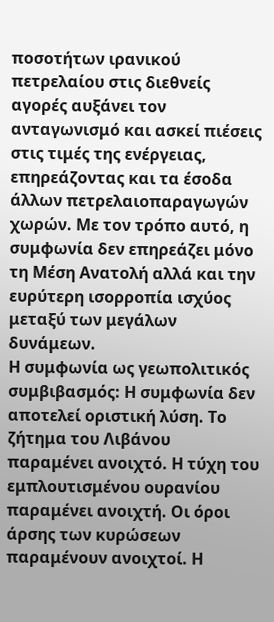ποσοτήτων ιρανικού πετρελαίου στις διεθνείς αγορές αυξάνει τον ανταγωνισμό και ασκεί πιέσεις στις τιμές της ενέργειας, επηρεάζοντας και τα έσοδα άλλων πετρελαιοπαραγωγών χωρών. Με τον τρόπο αυτό, η συμφωνία δεν επηρεάζει μόνο τη Μέση Ανατολή αλλά και την ευρύτερη ισορροπία ισχύος μεταξύ των μεγάλων δυνάμεων.
Η συμφωνία ως γεωπολιτικός συμβιβασμός: Η συμφωνία δεν αποτελεί οριστική λύση. Το ζήτημα του Λιβάνου παραμένει ανοιχτό. Η τύχη του εμπλουτισμένου ουρανίου παραμένει ανοιχτή. Οι όροι άρσης των κυρώσεων παραμένουν ανοιχτοί. Η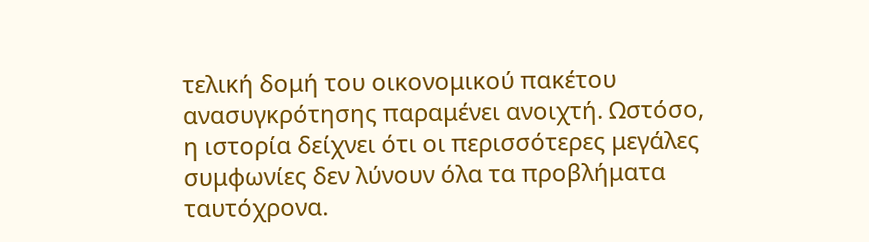τελική δομή του οικονομικού πακέτου ανασυγκρότησης παραμένει ανοιχτή. Ωστόσο, η ιστορία δείχνει ότι οι περισσότερες μεγάλες συμφωνίες δεν λύνουν όλα τα προβλήματα ταυτόχρονα.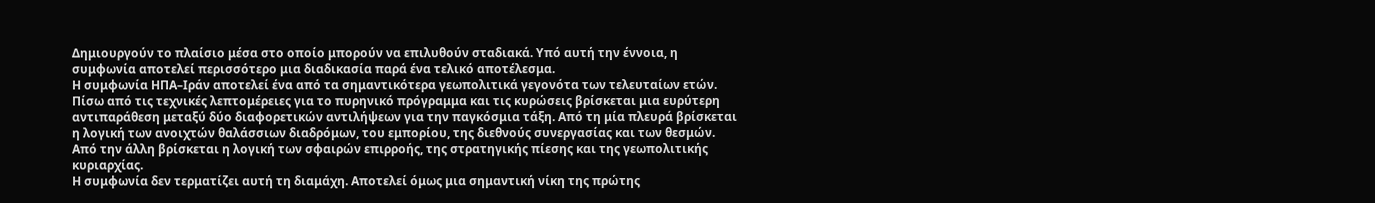Δημιουργούν το πλαίσιο μέσα στο οποίο μπορούν να επιλυθούν σταδιακά. Υπό αυτή την έννοια, η συμφωνία αποτελεί περισσότερο μια διαδικασία παρά ένα τελικό αποτέλεσμα.
Η συμφωνία ΗΠΑ–Ιράν αποτελεί ένα από τα σημαντικότερα γεωπολιτικά γεγονότα των τελευταίων ετών. Πίσω από τις τεχνικές λεπτομέρειες για το πυρηνικό πρόγραμμα και τις κυρώσεις βρίσκεται μια ευρύτερη αντιπαράθεση μεταξύ δύο διαφορετικών αντιλήψεων για την παγκόσμια τάξη. Από τη μία πλευρά βρίσκεται η λογική των ανοιχτών θαλάσσιων διαδρόμων, του εμπορίου, της διεθνούς συνεργασίας και των θεσμών. Από την άλλη βρίσκεται η λογική των σφαιρών επιρροής, της στρατηγικής πίεσης και της γεωπολιτικής κυριαρχίας.
Η συμφωνία δεν τερματίζει αυτή τη διαμάχη. Αποτελεί όμως μια σημαντική νίκη της πρώτης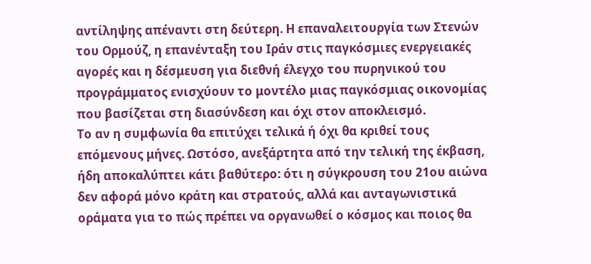αντίληψης απέναντι στη δεύτερη. Η επαναλειτουργία των Στενών του Ορμούζ, η επανένταξη του Ιράν στις παγκόσμιες ενεργειακές αγορές και η δέσμευση για διεθνή έλεγχο του πυρηνικού του προγράμματος ενισχύουν το μοντέλο μιας παγκόσμιας οικονομίας που βασίζεται στη διασύνδεση και όχι στον αποκλεισμό.
Το αν η συμφωνία θα επιτύχει τελικά ή όχι θα κριθεί τους επόμενους μήνες. Ωστόσο, ανεξάρτητα από την τελική της έκβαση, ήδη αποκαλύπτει κάτι βαθύτερο: ότι η σύγκρουση του 21ου αιώνα δεν αφορά μόνο κράτη και στρατούς, αλλά και ανταγωνιστικά οράματα για το πώς πρέπει να οργανωθεί ο κόσμος και ποιος θα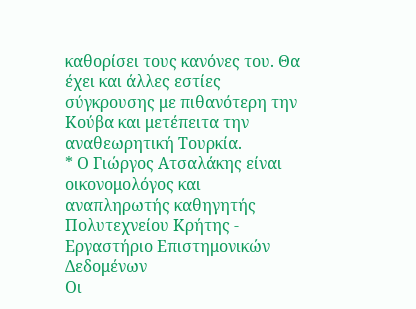καθορίσει τους κανόνες του. Θα έχει και άλλες εστίες σύγκρουσης με πιθανότερη την Κούβα και μετέπειτα την αναθεωρητική Τουρκία.
* Ο Γιώργος Ατσαλάκης είναι οικονομολόγος και αναπληρωτής καθηγητής Πολυτεχνείου Κρήτης - Εργαστήριο Επιστημονικών Δεδομένων
Οι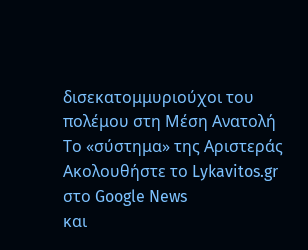δισεκατομμυριούχοι του πολέμου στη Μέση Ανατολή
Το «σύστημα» της Αριστεράς
Ακολουθήστε το Lykavitos.gr στο Google News
και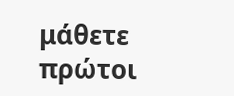μάθετε πρώτοι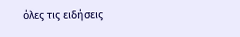όλες τις ειδήσεις